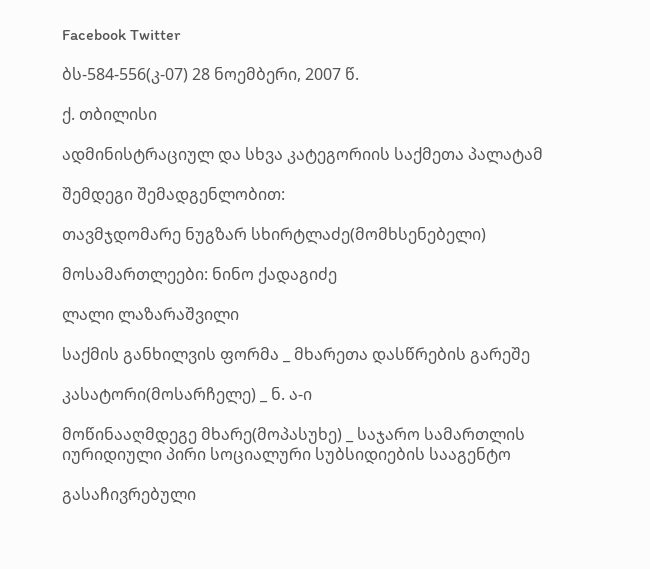Facebook Twitter

ბს-584-556(კ-07) 28 ნოემბერი, 2007 წ.

ქ. თბილისი

ადმინისტრაციულ და სხვა კატეგორიის საქმეთა პალატამ

შემდეგი შემადგენლობით:

თავმჯდომარე ნუგზარ სხირტლაძე(მომხსენებელი)

მოსამართლეები: ნინო ქადაგიძე

ლალი ლაზარაშვილი

საქმის განხილვის ფორმა _ მხარეთა დასწრების გარეშე

კასატორი(მოსარჩელე) _ ნ. ა-ი

მოწინააღმდეგე მხარე(მოპასუხე) _ საჯარო სამართლის იურიდიული პირი სოციალური სუბსიდიების სააგენტო

გასაჩივრებული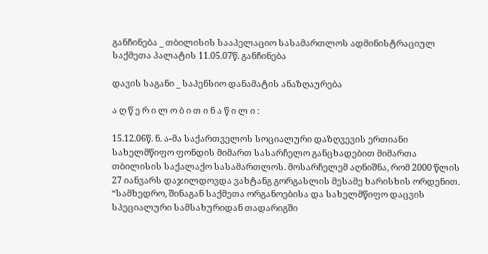განჩინება _ თბილისის სააპელაციო სასამართლოს ადმინისტრაციულ საქმეთა პალატის 11.05.07წ. განჩინება

დავის საგანი _ საპენსიო დანამატის ანაზღაურება

ა ღ წ ე რ ი ლ ო ბ ი თ ი ნ ა წ ი ლ ი :

15.12.06წ. ნ. ა-მა საქართველოს სოციალური დაზღვევის ერთიანი სახელმწიფო ფონდის მიმართ სასარჩელო განცხადებით მიმართა თბილისის საქალაქო სასამართლოს. მოსარჩელემ აღნიშნა, რომ 2000 წლის 27 იანვარს დაჯილდოვდა ვახტანგ გორგასლის მესამე ხარისხის ორდენით. “სამხედრო, შინაგან საქმეთა ორგანოებისა და სახელმწიფო დაცვის სპეციალური სამსახურიდან თადარიგში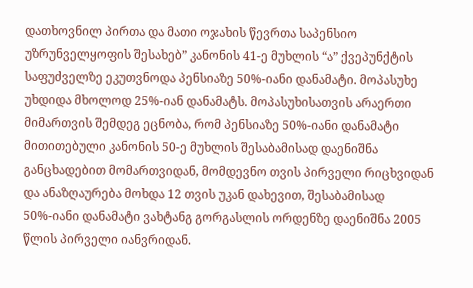დათხოვნილ პირთა და მათი ოჯახის წევრთა საპენსიო უზრუნველყოფის შესახებ” კანონის 41-ე მუხლის “ა” ქვეპუნქტის საფუძველზე ეკუთვნოდა პენსიაზე 50%-იანი დანამატი. მოპასუხე უხდიდა მხოლოდ 25%-იან დანამატს. მოპასუხისათვის არაერთი მიმართვის შემდეგ ეცნობა, რომ პენსიაზე 50%-იანი დანამატი მითითებული კანონის 50-ე მუხლის შესაბამისად დაენიშნა განცხადებით მომართვიდან, მომდევნო თვის პირველი რიცხვიდან და ანაზღაურება მოხდა 12 თვის უკან დახევით, შესაბამისად 50%-იანი დანამატი ვახტანგ გორგასლის ორდენზე დაენიშნა 2005 წლის პირველი იანვრიდან.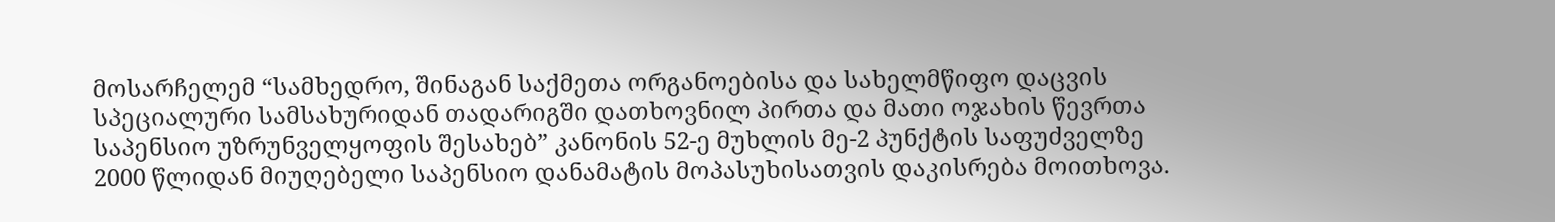მოსარჩელემ “სამხედრო, შინაგან საქმეთა ორგანოებისა და სახელმწიფო დაცვის სპეციალური სამსახურიდან თადარიგში დათხოვნილ პირთა და მათი ოჯახის წევრთა საპენსიო უზრუნველყოფის შესახებ” კანონის 52-ე მუხლის მე-2 პუნქტის საფუძველზე 2000 წლიდან მიუღებელი საპენსიო დანამატის მოპასუხისათვის დაკისრება მოითხოვა.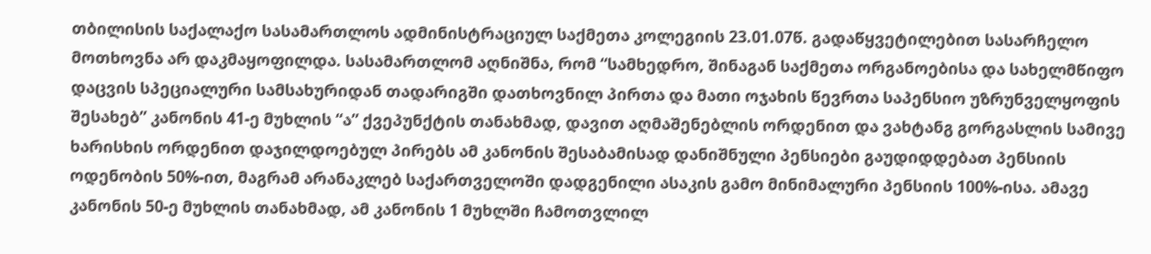თბილისის საქალაქო სასამართლოს ადმინისტრაციულ საქმეთა კოლეგიის 23.01.07წ. გადაწყვეტილებით სასარჩელო მოთხოვნა არ დაკმაყოფილდა. სასამართლომ აღნიშნა, რომ “სამხედრო, შინაგან საქმეთა ორგანოებისა და სახელმწიფო დაცვის სპეციალური სამსახურიდან თადარიგში დათხოვნილ პირთა და მათი ოჯახის წევრთა საპენსიო უზრუნველყოფის შესახებ” კანონის 41-ე მუხლის “ა” ქვეპუნქტის თანახმად, დავით აღმაშენებლის ორდენით და ვახტანგ გორგასლის სამივე ხარისხის ორდენით დაჯილდოებულ პირებს ამ კანონის შესაბამისად დანიშნული პენსიები გაუდიდდებათ პენსიის ოდენობის 50%-ით, მაგრამ არანაკლებ საქართველოში დადგენილი ასაკის გამო მინიმალური პენსიის 100%-ისა. ამავე კანონის 50-ე მუხლის თანახმად, ამ კანონის 1 მუხლში ჩამოთვლილ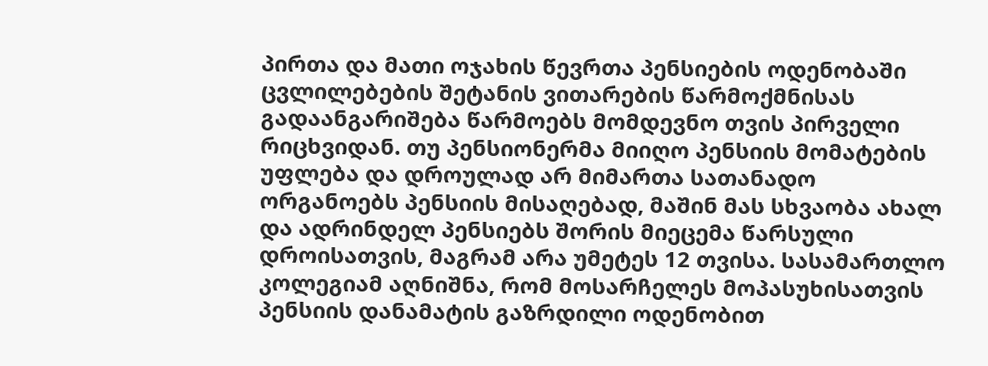პირთა და მათი ოჯახის წევრთა პენსიების ოდენობაში ცვლილებების შეტანის ვითარების წარმოქმნისას გადაანგარიშება წარმოებს მომდევნო თვის პირველი რიცხვიდან. თუ პენსიონერმა მიიღო პენსიის მომატების უფლება და დროულად არ მიმართა სათანადო ორგანოებს პენსიის მისაღებად, მაშინ მას სხვაობა ახალ და ადრინდელ პენსიებს შორის მიეცემა წარსული დროისათვის, მაგრამ არა უმეტეს 12 თვისა. სასამართლო კოლეგიამ აღნიშნა, რომ მოსარჩელეს მოპასუხისათვის პენსიის დანამატის გაზრდილი ოდენობით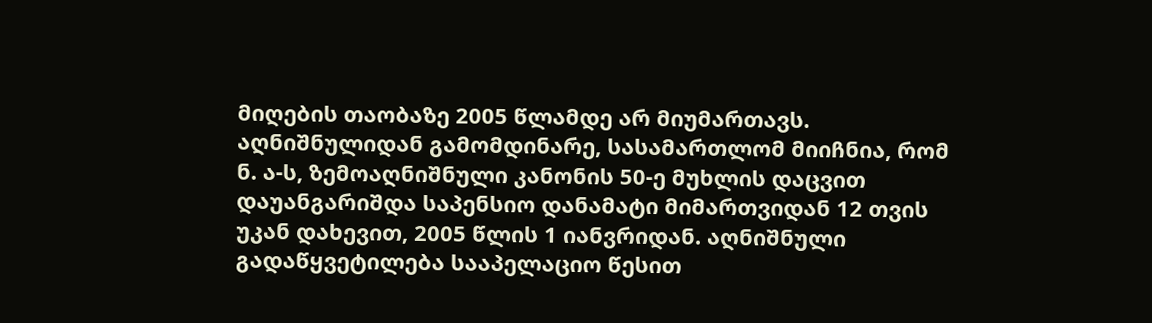მიღების თაობაზე 2005 წლამდე არ მიუმართავს. აღნიშნულიდან გამომდინარე, სასამართლომ მიიჩნია, რომ ნ. ა-ს, ზემოაღნიშნული კანონის 50-ე მუხლის დაცვით დაუანგარიშდა საპენსიო დანამატი მიმართვიდან 12 თვის უკან დახევით, 2005 წლის 1 იანვრიდან. აღნიშნული გადაწყვეტილება სააპელაციო წესით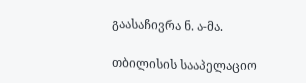გაასაჩივრა ნ. ა-მა.

თბილისის სააპელაციო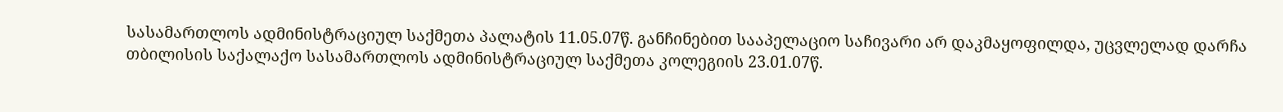სასამართლოს ადმინისტრაციულ საქმეთა პალატის 11.05.07წ. განჩინებით სააპელაციო საჩივარი არ დაკმაყოფილდა, უცვლელად დარჩა თბილისის საქალაქო სასამართლოს ადმინისტრაციულ საქმეთა კოლეგიის 23.01.07წ.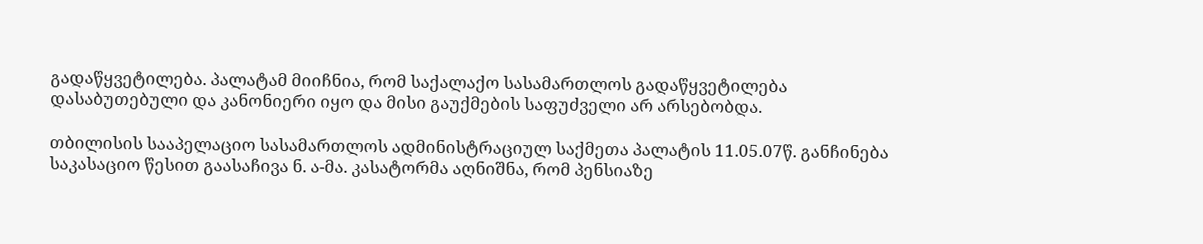გადაწყვეტილება. პალატამ მიიჩნია, რომ საქალაქო სასამართლოს გადაწყვეტილება დასაბუთებული და კანონიერი იყო და მისი გაუქმების საფუძველი არ არსებობდა.

თბილისის სააპელაციო სასამართლოს ადმინისტრაციულ საქმეთა პალატის 11.05.07წ. განჩინება საკასაციო წესით გაასაჩივა ნ. ა-მა. კასატორმა აღნიშნა, რომ პენსიაზე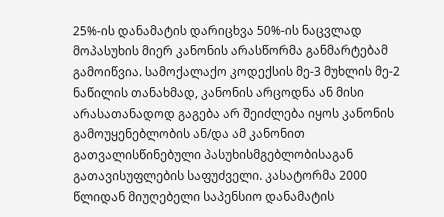25%-ის დანამატის დარიცხვა 50%-ის ნაცვლად მოპასუხის მიერ კანონის არასწორმა განმარტებამ გამოიწვია. სამოქალაქო კოდექსის მე-3 მუხლის მე-2 ნაწილის თანახმად, კანონის არცოდნა ან მისი არასათანადოდ გაგება არ შეიძლება იყოს კანონის გამოუყენებლობის ან/და ამ კანონით გათვალისწინებული პასუხისმგებლობისაგან გათავისუფლების საფუძველი. კასატორმა 2000 წლიდან მიუღებელი საპენსიო დანამატის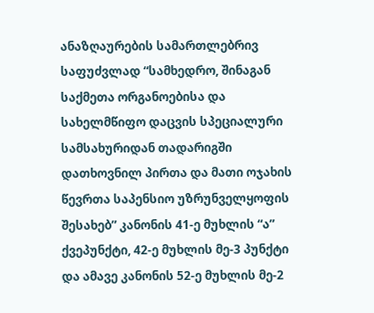ანაზღაურების სამართლებრივ საფუძვლად “სამხედრო, შინაგან საქმეთა ორგანოებისა და სახელმწიფო დაცვის სპეციალური სამსახურიდან თადარიგში დათხოვნილ პირთა და მათი ოჯახის წევრთა საპენსიო უზრუნველყოფის შესახებ” კანონის 41-ე მუხლის “ა” ქვეპუნქტი, 42-ე მუხლის მე-3 პუნქტი და ამავე კანონის 52-ე მუხლის მე-2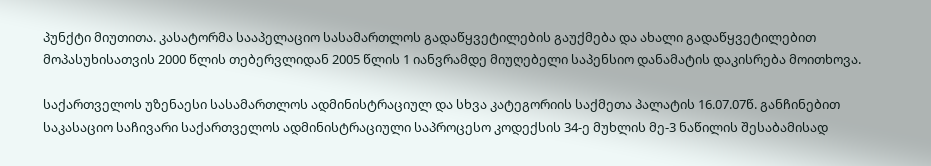პუნქტი მიუთითა. კასატორმა სააპელაციო სასამართლოს გადაწყვეტილების გაუქმება და ახალი გადაწყვეტილებით მოპასუხისათვის 2000 წლის თებერვლიდან 2005 წლის 1 იანვრამდე მიუღებელი საპენსიო დანამატის დაკისრება მოითხოვა.

საქართველოს უზენაესი სასამართლოს ადმინისტრაციულ და სხვა კატეგორიის საქმეთა პალატის 16.07.07წ. განჩინებით საკასაციო საჩივარი საქართველოს ადმინისტრაციული საპროცესო კოდექსის 34-ე მუხლის მე-3 ნაწილის შესაბამისად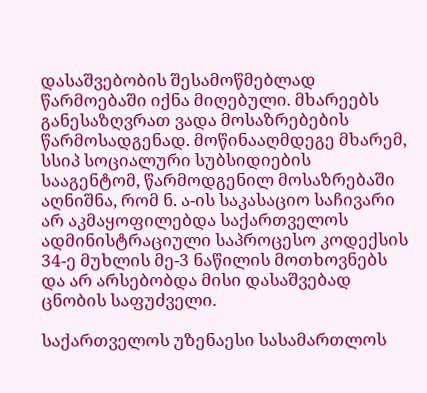დასაშვებობის შესამოწმებლად წარმოებაში იქნა მიღებული. მხარეებს განესაზღვრათ ვადა მოსაზრებების წარმოსადგენად. მოწინააღმდეგე მხარემ, სსიპ სოციალური სუბსიდიების სააგენტომ, წარმოდგენილ მოსაზრებაში აღნიშნა, რომ ნ. ა-ის საკასაციო საჩივარი არ აკმაყოფილებდა საქართველოს ადმინისტრაციული საპროცესო კოდექსის 34-ე მუხლის მე-3 ნაწილის მოთხოვნებს და არ არსებობდა მისი დასაშვებად ცნობის საფუძველი.

საქართველოს უზენაესი სასამართლოს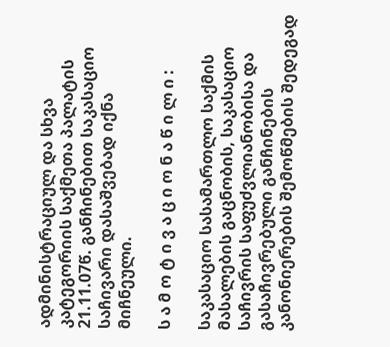ადმინისტრაციულ და სხვა კატეგორიის საქმეთა პალატის 21.11.07წ. განჩინებით საკასაციო საჩივარი დასაშვებად იქნა მიჩნეული.

ს ა მ ო ტ ი ვ ა ც ი ო ნ ა წ ი ლ ი :

საკასაციო სასამართლო საქმის მასალების გაცნობის, საკასაციო საჩივრის საფუძვლიანობისა და გასაჩივრებული განჩინების კანონიერების შემოწმების შედეგად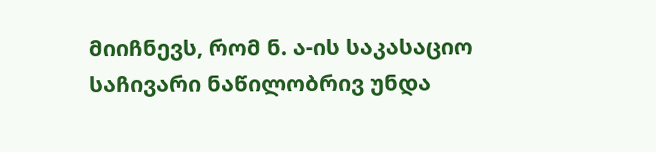მიიჩნევს, რომ ნ. ა-ის საკასაციო საჩივარი ნაწილობრივ უნდა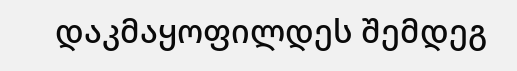დაკმაყოფილდეს შემდეგ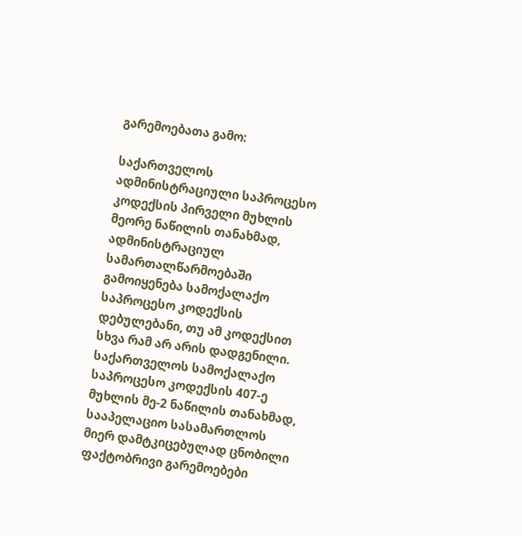გარემოებათა გამო:

საქართველოს ადმინისტრაციული საპროცესო კოდექსის პირველი მუხლის მეორე ნაწილის თანახმად, ადმინისტრაციულ სამართალწარმოებაში გამოიყენება სამოქალაქო საპროცესო კოდექსის დებულებანი, თუ ამ კოდექსით სხვა რამ არ არის დადგენილი. საქართველოს სამოქალაქო საპროცესო კოდექსის 407-ე მუხლის მე-2 ნაწილის თანახმად, სააპელაციო სასამართლოს მიერ დამტკიცებულად ცნობილი ფაქტობრივი გარემოებები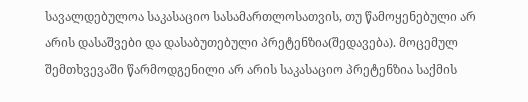სავალდებულოა საკასაციო სასამართლოსათვის, თუ წამოყენებული არ არის დასაშვები და დასაბუთებული პრეტენზია(შედავება). მოცემულ შემთხვევაში წარმოდგენილი არ არის საკასაციო პრეტენზია საქმის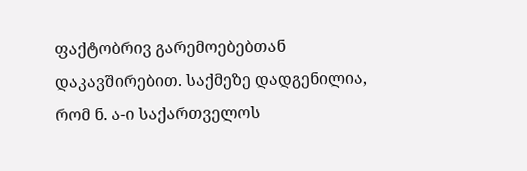ფაქტობრივ გარემოებებთან დაკავშირებით. საქმეზე დადგენილია, რომ ნ. ა-ი საქართველოს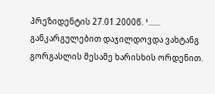პრეზიდენტის 27.01.2000წ. ¹...... განკარგულებით დაჯილდოვდა ვახტანგ გორგასლის მესამე ხარისხის ორდენით.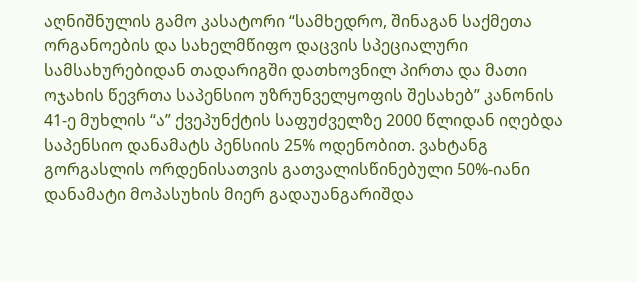აღნიშნულის გამო კასატორი “სამხედრო, შინაგან საქმეთა ორგანოების და სახელმწიფო დაცვის სპეციალური სამსახურებიდან თადარიგში დათხოვნილ პირთა და მათი ოჯახის წევრთა საპენსიო უზრუნველყოფის შესახებ” კანონის 41-ე მუხლის “ა” ქვეპუნქტის საფუძველზე 2000 წლიდან იღებდა საპენსიო დანამატს პენსიის 25% ოდენობით. ვახტანგ გორგასლის ორდენისათვის გათვალისწინებული 50%-იანი დანამატი მოპასუხის მიერ გადაუანგარიშდა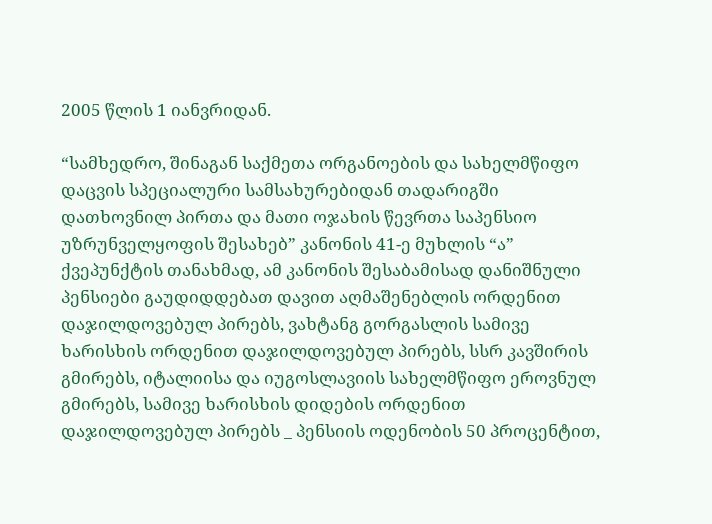2005 წლის 1 იანვრიდან.

“სამხედრო, შინაგან საქმეთა ორგანოების და სახელმწიფო დაცვის სპეციალური სამსახურებიდან თადარიგში დათხოვნილ პირთა და მათი ოჯახის წევრთა საპენსიო უზრუნველყოფის შესახებ” კანონის 41-ე მუხლის “ა” ქვეპუნქტის თანახმად, ამ კანონის შესაბამისად დანიშნული პენსიები გაუდიდდებათ დავით აღმაშენებლის ორდენით დაჯილდოვებულ პირებს, ვახტანგ გორგასლის სამივე ხარისხის ორდენით დაჯილდოვებულ პირებს, სსრ კავშირის გმირებს, იტალიისა და იუგოსლავიის სახელმწიფო ეროვნულ გმირებს, სამივე ხარისხის დიდების ორდენით დაჯილდოვებულ პირებს _ პენსიის ოდენობის 50 პროცენტით,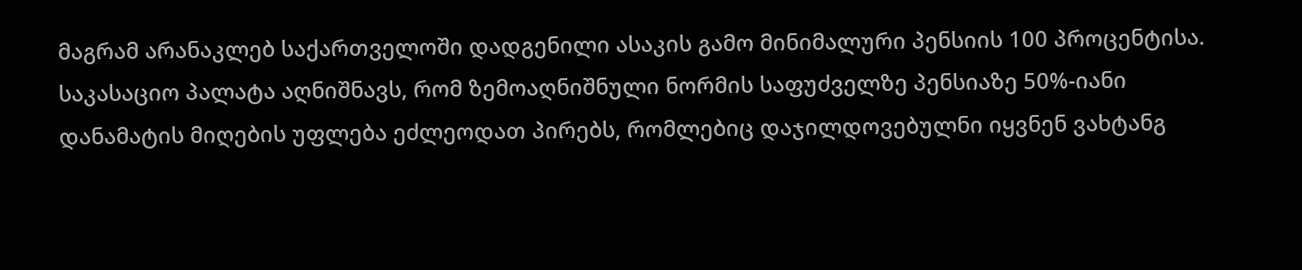მაგრამ არანაკლებ საქართველოში დადგენილი ასაკის გამო მინიმალური პენსიის 100 პროცენტისა. საკასაციო პალატა აღნიშნავს, რომ ზემოაღნიშნული ნორმის საფუძველზე პენსიაზე 50%-იანი დანამატის მიღების უფლება ეძლეოდათ პირებს, რომლებიც დაჯილდოვებულნი იყვნენ ვახტანგ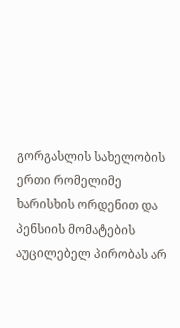გორგასლის სახელობის ერთი რომელიმე ხარისხის ორდენით და პენსიის მომატების აუცილებელ პირობას არ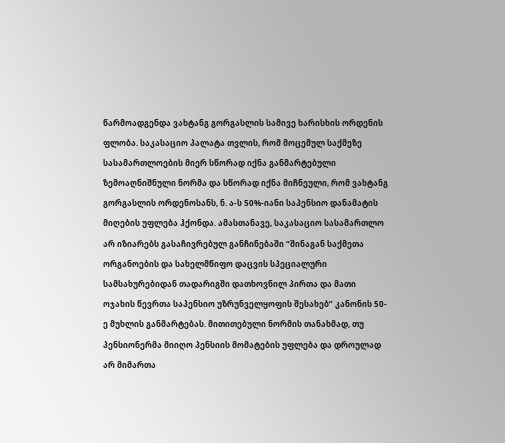წარმოადგენდა ვახტანგ გორგასლის სამივე ხარისხის ორდენის ფლობა. საკასაციო პალატა თვლის, რომ მოცემულ საქმეზე სასამართლოების მიერ სწორად იქნა განმარტებული ზემოაღნიშნული ნორმა და სწორად იქნა მიჩნეული, რომ ვახტანგ გორგასლის ორდენოსანს, ნ. ა-ს 50%-იანი საპენსიო დანამატის მიღების უფლება ჰქონდა. ამასთანავე, საკასაციო სასამართლო არ იზიარებს გასაჩივრებულ განჩინებაში “შინაგან საქმეთა ორგანოების და სახელმწიფო დაცვის სპეციალური სამსახურებიდან თადარიგში დათხოვნილ პირთა და მათი ოჯახის წევრთა საპენსიო უზრუნველყოფის შესახებ” კანონის 50-ე მუხლის განმარტებას. მითითებული ნორმის თანახმად, თუ პენსიონერმა მიიღო პენსიის მომატების უფლება და დროულად არ მიმართა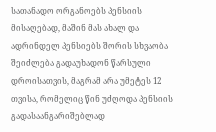სათანადო ორგანოებს პენსიის მისაღებად, მაშინ მას ახალ და ადრინდელ პენსიებს შორის სხვაობა შეიძლება გადაუხადონ წარსული დროისათვის, მაგრამ არა უმეტეს 12 თვისა, რომელიც წინ უძღოდა პენსიის გადასაანგარიშებლად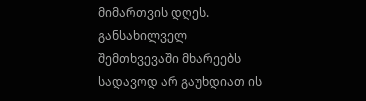მიმართვის დღეს. განსახილველ შემთხვევაში მხარეებს სადავოდ არ გაუხდიათ ის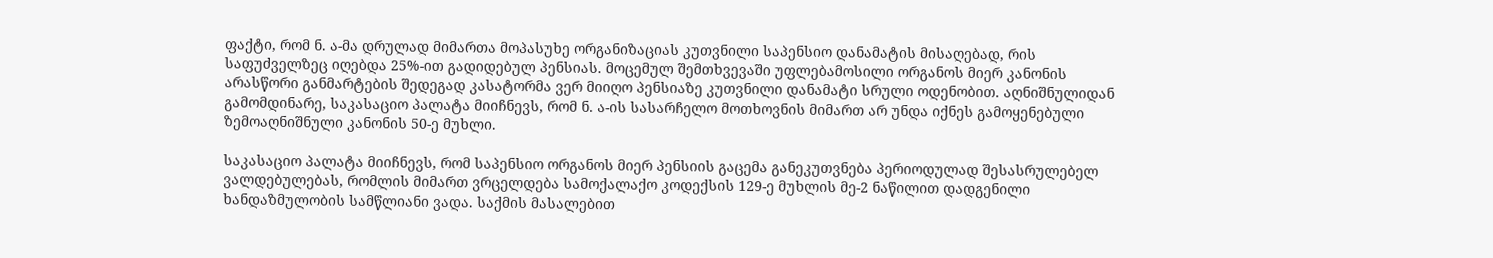ფაქტი, რომ ნ. ა-მა დრულად მიმართა მოპასუხე ორგანიზაციას კუთვნილი საპენსიო დანამატის მისაღებად, რის საფუძველზეც იღებდა 25%-ით გადიდებულ პენსიას. მოცემულ შემთხვევაში უფლებამოსილი ორგანოს მიერ კანონის არასწორი განმარტების შედეგად კასატორმა ვერ მიიღო პენსიაზე კუთვნილი დანამატი სრული ოდენობით. აღნიშნულიდან გამომდინარე, საკასაციო პალატა მიიჩნევს, რომ ნ. ა-ის სასარჩელო მოთხოვნის მიმართ არ უნდა იქნეს გამოყენებული ზემოაღნიშნული კანონის 50-ე მუხლი.

საკასაციო პალატა მიიჩნევს, რომ საპენსიო ორგანოს მიერ პენსიის გაცემა განეკუთვნება პერიოდულად შესასრულებელ ვალდებულებას, რომლის მიმართ ვრცელდება სამოქალაქო კოდექსის 129-ე მუხლის მე-2 ნაწილით დადგენილი ხანდაზმულობის სამწლიანი ვადა. საქმის მასალებით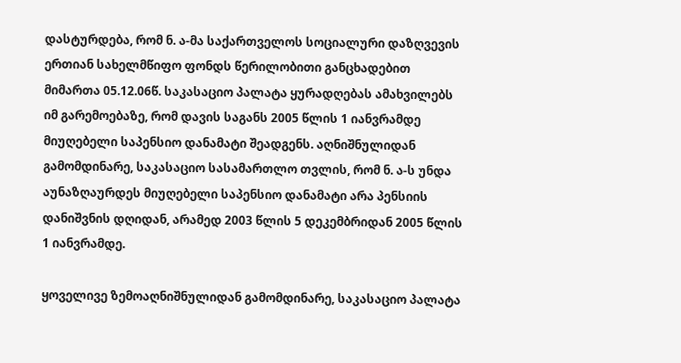დასტურდება, რომ ნ. ა-მა საქართველოს სოციალური დაზღვევის ერთიან სახელმწიფო ფონდს წერილობითი განცხადებით მიმართა 05.12.06წ. საკასაციო პალატა ყურადღებას ამახვილებს იმ გარემოებაზე, რომ დავის საგანს 2005 წლის 1 იანვრამდე მიუღებელი საპენსიო დანამატი შეადგენს. აღნიშნულიდან გამომდინარე, საკასაციო სასამართლო თვლის, რომ ნ. ა-ს უნდა აუნაზღაურდეს მიუღებელი საპენსიო დანამატი არა პენსიის დანიშვნის დღიდან, არამედ 2003 წლის 5 დეკემბრიდან 2005 წლის 1 იანვრამდე.

ყოველივე ზემოაღნიშნულიდან გამომდინარე, საკასაციო პალატა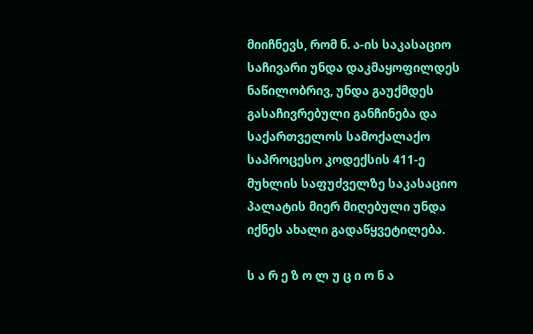მიიჩნევს, რომ ნ. ა-ის საკასაციო საჩივარი უნდა დაკმაყოფილდეს ნაწილობრივ, უნდა გაუქმდეს გასაჩივრებული განჩინება და საქართველოს სამოქალაქო საპროცესო კოდექსის 411-ე მუხლის საფუძველზე საკასაციო პალატის მიერ მიღებული უნდა იქნეს ახალი გადაწყვეტილება.

ს ა რ ე ზ ო ლ უ ც ი ო ნ ა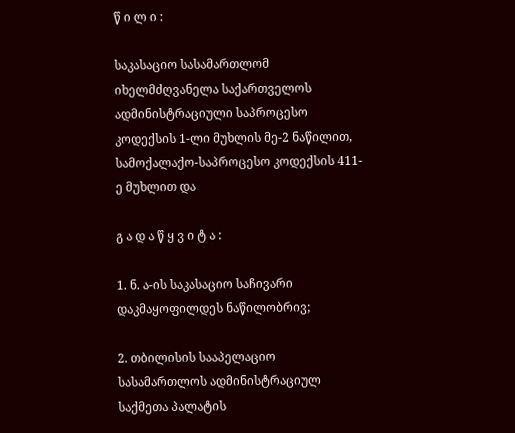წ ი ლ ი :

საკასაციო სასამართლომ იხელმძღვანელა საქართველოს ადმინისტრაციული საპროცესო კოდექსის 1-ლი მუხლის მე-2 ნაწილით, სამოქალაქო-საპროცესო კოდექსის 411-ე მუხლით და

გ ა დ ა წ ყ ვ ი ტ ა :

1. ნ. ა-ის საკასაციო საჩივარი დაკმაყოფილდეს ნაწილობრივ;

2. თბილისის სააპელაციო სასამართლოს ადმინისტრაციულ საქმეთა პალატის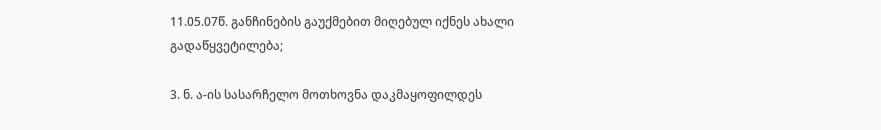11.05.07წ. განჩინების გაუქმებით მიღებულ იქნეს ახალი გადაწყვეტილება;

3. ნ. ა-ის სასარჩელო მოთხოვნა დაკმაყოფილდეს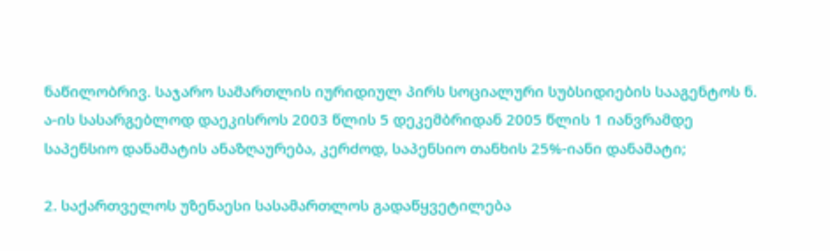ნაწილობრივ. საჯარო სამართლის იურიდიულ პირს სოციალური სუბსიდიების სააგენტოს ნ. ა-ის სასარგებლოდ დაეკისროს 2003 წლის 5 დეკემბრიდან 2005 წლის 1 იანვრამდე საპენსიო დანამატის ანაზღაურება, კერძოდ, საპენსიო თანხის 25%-იანი დანამატი;

2. საქართველოს უზენაესი სასამართლოს გადაწყვეტილება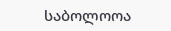საბოლოოა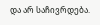და არ საჩივრდება.